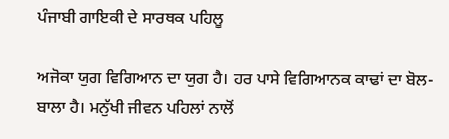ਪੰਜਾਬੀ ਗਾਇਕੀ ਦੇ ਸਾਰਥਕ ਪਹਿਲੂ

ਅਜੋਕਾ ਯੁਗ ਵਿਗਿਆਨ ਦਾ ਯੁਗ ਹੈ। ਹਰ ਪਾਸੇ ਵਿਗਿਆਨਕ ਕਾਢਾਂ ਦਾ ਬੋਲ- ਬਾਲਾ ਹੈ। ਮਨੁੱਖੀ ਜੀਵਨ ਪਹਿਲਾਂ ਨਾਲੋਂ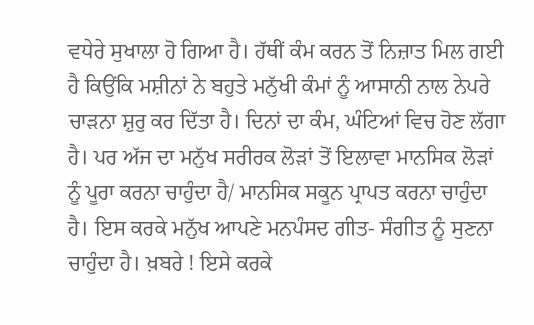ਵਧੇਰੇ ਸੁਖਾਲਾ ਹੋ ਗਿਆ ਹੈ। ਹੱਥੀਂ ਕੰਮ ਕਰਨ ਤੋਂ ਨਿਜ਼ਾਤ ਮਿਲ ਗਈ ਹੈ ਕਿਉਂਕਿ ਮਸ਼ੀਨਾਂ ਨੇ ਬਹੁਤੇ ਮਨੁੱਖੀ ਕੰਮਾਂ ਨੂੰ ਆਸਾਨੀ ਨਾਲ ਨੇਪਰੇ ਚਾੜਨਾ ਸ਼ੁਰੁ ਕਰ ਦਿੱਤਾ ਹੈ। ਦਿਨਾਂ ਦਾ ਕੰਮ, ਘੰਟਿਆਂ ਵਿਚ ਹੋਣ ਲੱਗਾ ਹੈ। ਪਰ ਅੱਜ ਦਾ ਮਨੁੱਖ ਸਰੀਰਕ ਲੋੜਾਂ ਤੋਂ ਇਲਾਵਾ ਮਾਨਸਿਕ ਲੋੜਾਂ ਨੂੰ ਪੂਰਾ ਕਰਨਾ ਚਾਹੁੰਦਾ ਹੈ/ ਮਾਨਸਿਕ ਸਕੂਨ ਪ੍ਰਾਪਤ ਕਰਨਾ ਚਾਹੁੰਦਾ ਹੈ। ਇਸ ਕਰਕੇ ਮਨੁੱਖ ਆਪਣੇ ਮਨਪੰਸਦ ਗੀਤ- ਸੰਗੀਤ ਨੂੰ ਸੁਣਨਾ ਚਾਹੁੰਦਾ ਹੈ। ਖ਼ਬਰੇ ! ਇਸੇ ਕਰਕੇ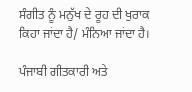ਸੰਗੀਤ ਨੂੰ ਮਨੁੱਖ ਦੇ ਰੂਹ ਦੀ ਖੁਰਾਕ ਕਿਹਾ ਜਾਂਦਾ ਹੈ/ ਮੰਨਿਆ ਜਾਂਦਾ ਹੈ।

ਪੰਜਾਬੀ ਗੀਤਕਾਰੀ ਅਤੇ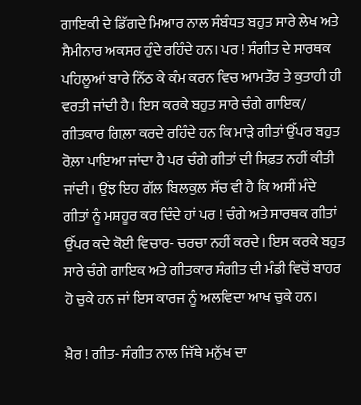ਗਾਇਕੀ ਦੇ ਡਿੱਗਦੇ ਮਿਆਰ ਨਾਲ ਸੰਬੰਧਤ ਬਹੁਤ ਸਾਰੇ ਲੇਖ ਅਤੇ ਸੈਮੀਨਾਰ ਅਕਸਰ ਹੁੰਦੇ ਰਹਿੰਦੇ ਹਨ। ਪਰ ! ਸੰਗੀਤ ਦੇ ਸਾਰਥਕ ਪਹਿਲੂਆਂ ਬਾਰੇ ਨਿੱਠ ਕੇ ਕੰਮ ਕਰਨ ਵਿਚ ਆਮਤੌਰ ਤੇ ਕੁਤਾਹੀ ਹੀ ਵਰਤੀ ਜਾਂਦੀ ਹੈ। ਇਸ ਕਰਕੇ ਬਹੁਤ ਸਾਰੇ ਚੰਗੇ ਗਾਇਕ/ ਗੀਤਕਾਰ ਗਿਲ਼ਾ ਕਰਦੇ ਰਹਿੰਦੇ ਹਨ ਕਿ ਮਾੜੇ ਗੀਤਾਂ ਉੱਪਰ ਬਹੁਤ ਰੋਲ਼ਾ ਪਾਇਆ ਜਾਂਦਾ ਹੈ ਪਰ ਚੰਗੇ ਗੀਤਾਂ ਦੀ ਸਿਫ਼ਤ ਨਹੀਂ ਕੀਤੀ ਜਾਂਦੀ। ਉਂਝ ਇਹ ਗੱਲ ਬਿਲਕੁਲ ਸੱਚ ਵੀ ਹੈ ਕਿ ਅਸੀਂ ਮੰਦੇ ਗੀਤਾਂ ਨੂੰ ਮਸ਼ਹੂਰ ਕਰ ਦਿੰਦੇ ਹਾਂ ਪਰ ! ਚੰਗੇ ਅਤੇ ਸਾਰਥਕ ਗੀਤਾਂ ਉੱਪਰ ਕਦੇ ਕੋਈ ਵਿਚਾਰ- ਚਰਚਾ ਨਹੀਂ ਕਰਦੇ। ਇਸ ਕਰਕੇ ਬਹੁਤ ਸਾਰੇ ਚੰਗੇ ਗਾਇਕ ਅਤੇ ਗੀਤਕਾਰ ਸੰਗੀਤ ਦੀ ਮੰਡੀ ਵਿਚੋਂ ਬਾਹਰ ਹੋ ਚੁਕੇ ਹਨ ਜਾਂ ਇਸ ਕਾਰਜ ਨੂੰ ਅਲਵਿਦਾ ਆਖ ਚੁਕੇ ਹਨ।

ਖ਼ੈਰ ! ਗੀਤ- ਸੰਗੀਤ ਨਾਲ ਜਿੱਥੇ ਮਨੁੱਖ ਦਾ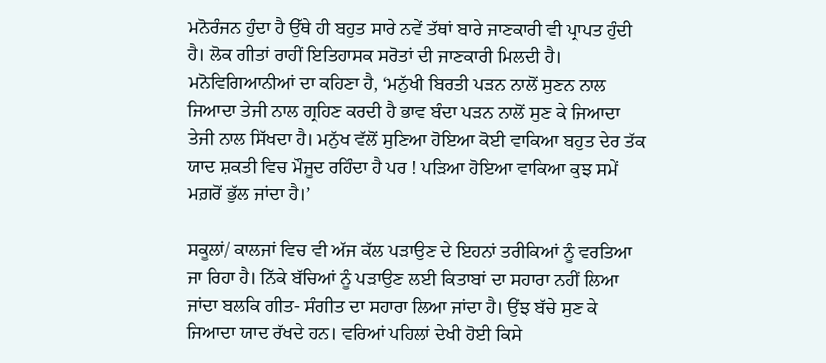ਮਨੋਰੰਜਨ ਹੁੰਦਾ ਹੈ ਉੱਥੇ ਹੀ ਬਹੁਤ ਸਾਰੇ ਨਵੇਂ ਤੱਥਾਂ ਬਾਰੇ ਜਾਣਕਾਰੀ ਵੀ ਪ੍ਰਾਪਤ ਹੁੰਦੀ ਹੈ। ਲੋਕ ਗੀਤਾਂ ਰਾਹੀਂ ਇਤਿਹਾਸਕ ਸਰੋਤਾਂ ਦੀ ਜਾਣਕਾਰੀ ਮਿਲਦੀ ਹੈ। ਮਨੋਵਿਗਿਆਨੀਆਂ ਦਾ ਕਹਿਣਾ ਹੈ, ‘ਮਨੁੱਖੀ ਬਿਰਤੀ ਪੜਨ ਨਾਲੋਂ ਸੁਣਨ ਨਾਲ ਜਿਆਦਾ ਤੇਜੀ ਨਾਲ ਗ੍ਰਹਿਣ ਕਰਦੀ ਹੈ ਭਾਵ ਬੰਦਾ ਪੜਨ ਨਾਲੋਂ ਸੁਣ ਕੇ ਜਿਆਦਾ ਤੇਜੀ ਨਾਲ ਸਿੱਖਦਾ ਹੈ। ਮਨੁੱਖ ਵੱਲੋਂ ਸੁਣਿਆ ਹੋਇਆ ਕੋਈ ਵਾਕਿਆ ਬਹੁਤ ਦੇਰ ਤੱਕ ਯਾਦ ਸ਼ਕਤੀ ਵਿਚ ਮੌਜੂਦ ਰਹਿੰਦਾ ਹੈ ਪਰ ! ਪੜਿਆ ਹੋਇਆ ਵਾਕਿਆ ਕੁਝ ਸਮੇਂ ਮਗ਼ਰੋਂ ਭੁੱਲ ਜਾਂਦਾ ਹੈ।’

ਸਕੂਲਾਂ/ ਕਾਲਜਾਂ ਵਿਚ ਵੀ ਅੱਜ ਕੱਲ ਪੜਾਉਣ ਦੇ ਇਹਨਾਂ ਤਰੀਕਿਆਂ ਨੂੰ ਵਰਤਿਆ ਜਾ ਰਿਹਾ ਹੈ। ਨਿੱਕੇ ਬੱਚਿਆਂ ਨੂੰ ਪੜਾਉਣ ਲਈ ਕਿਤਾਬਾਂ ਦਾ ਸਹਾਰਾ ਨਹੀਂ ਲਿਆ ਜਾਂਦਾ ਬਲਕਿ ਗੀਤ- ਸੰਗੀਤ ਦਾ ਸਹਾਰਾ ਲਿਆ ਜਾਂਦਾ ਹੈ। ਉਂਝ ਬੱਚੇ ਸੁਣ ਕੇ ਜਿਆਦਾ ਯਾਦ ਰੱਖਦੇ ਹਨ। ਵਰਿਆਂ ਪਹਿਲਾਂ ਦੇਖੀ ਹੋਈ ਕਿਸੇ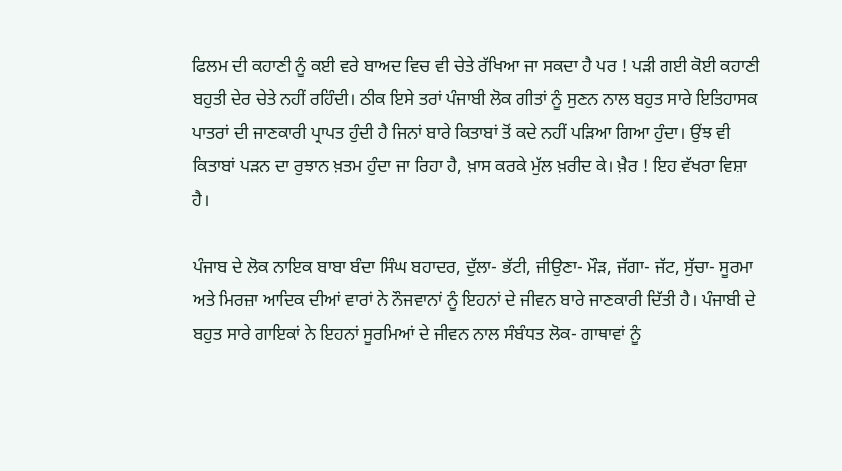ਫਿਲਮ ਦੀ ਕਹਾਣੀ ਨੂੰ ਕਈ ਵਰੇ ਬਾਅਦ ਵਿਚ ਵੀ ਚੇਤੇ ਰੱਖਿਆ ਜਾ ਸਕਦਾ ਹੈ ਪਰ ! ਪੜੀ ਗਈ ਕੋਈ ਕਹਾਣੀ ਬਹੁਤੀ ਦੇਰ ਚੇਤੇ ਨਹੀਂ ਰਹਿੰਦੀ। ਠੀਕ ਇਸੇ ਤਰਾਂ ਪੰਜਾਬੀ ਲੋਕ ਗੀਤਾਂ ਨੂੰ ਸੁਣਨ ਨਾਲ ਬਹੁਤ ਸਾਰੇ ਇਤਿਹਾਸਕ ਪਾਤਰਾਂ ਦੀ ਜਾਣਕਾਰੀ ਪ੍ਰਾਪਤ ਹੁੰਦੀ ਹੈ ਜਿਨਾਂ ਬਾਰੇ ਕਿਤਾਬਾਂ ਤੋਂ ਕਦੇ ਨਹੀਂ ਪੜਿਆ ਗਿਆ ਹੁੰਦਾ। ਉਂਝ ਵੀ ਕਿਤਾਬਾਂ ਪੜਨ ਦਾ ਰੁਝਾਨ ਖ਼ਤਮ ਹੁੰਦਾ ਜਾ ਰਿਹਾ ਹੈ, ਖ਼ਾਸ ਕਰਕੇ ਮੁੱਲ ਖ਼ਰੀਦ ਕੇ। ਖ਼ੈਰ ! ਇਹ ਵੱਖਰਾ ਵਿਸ਼ਾ ਹੈ।

ਪੰਜਾਬ ਦੇ ਲੋਕ ਨਾਇਕ ਬਾਬਾ ਬੰਦਾ ਸਿੰਘ ਬਹਾਦਰ, ਦੁੱਲਾ- ਭੱਟੀ, ਜੀਉਣਾ- ਮੌੜ, ਜੱਗਾ- ਜੱਟ, ਸੁੱਚਾ- ਸੂਰਮਾ ਅਤੇ ਮਿਰਜ਼ਾ ਆਦਿਕ ਦੀਆਂ ਵਾਰਾਂ ਨੇ ਨੌਜਵਾਨਾਂ ਨੂੰ ਇਹਨਾਂ ਦੇ ਜੀਵਨ ਬਾਰੇ ਜਾਣਕਾਰੀ ਦਿੱਤੀ ਹੈ। ਪੰਜਾਬੀ ਦੇ ਬਹੁਤ ਸਾਰੇ ਗਾਇਕਾਂ ਨੇ ਇਹਨਾਂ ਸੂਰਮਿਆਂ ਦੇ ਜੀਵਨ ਨਾਲ ਸੰਬੰਧਤ ਲੋਕ- ਗਾਥਾਵਾਂ ਨੂੰ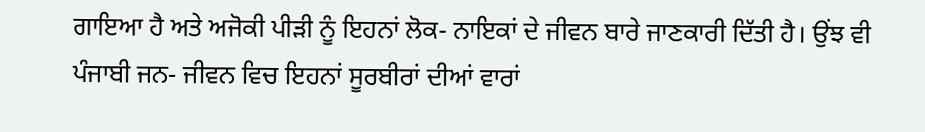ਗਾਇਆ ਹੈ ਅਤੇ ਅਜੋਕੀ ਪੀੜੀ ਨੂੰ ਇਹਨਾਂ ਲੋਕ- ਨਾਇਕਾਂ ਦੇ ਜੀਵਨ ਬਾਰੇ ਜਾਣਕਾਰੀ ਦਿੱਤੀ ਹੈ। ਉਂਝ ਵੀ ਪੰਜਾਬੀ ਜਨ- ਜੀਵਨ ਵਿਚ ਇਹਨਾਂ ਸੂਰਬੀਰਾਂ ਦੀਆਂ ਵਾਰਾਂ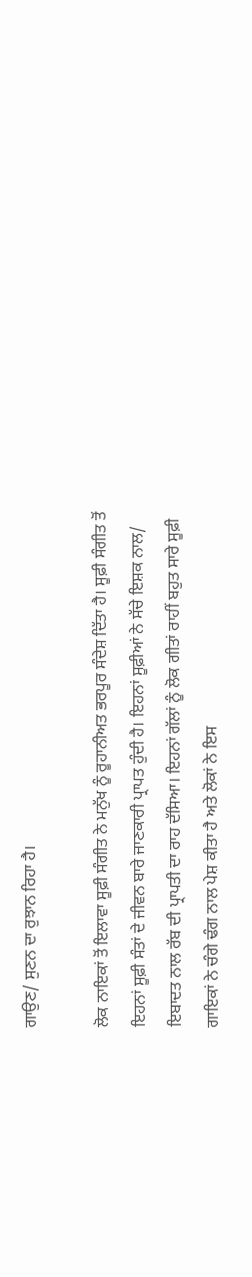ਗਾਉਣ/ ਸੁਣਨ ਦਾ ਰੁਝਾਨ ਰਿਹਾ ਹੈ।

ਲੋਕ ਨਾਇਕਾਂ ਤੋਂ ਇਲਾਵਾ ਸੂਫ਼ੀ ਸੰਗੀਤ ਨੇ ਮਨੁੱਖ ਨੂੰ ਰੂਹਾਨੀਅਤ ਭਰਪੂਰ ਸੰਦੇਸ਼ ਦਿੱਤਾ ਹੈ। ਸੂਫ਼ੀ ਸੰਗੀਤ ਤੋਂ ਇਹਨਾਂ ਸੂਫ਼ੀ ਸੰਤਾਂ ਦੇ ਜੀਵਨ ਬਾਰੇ ਜਾਣਕਾਰੀ ਪ੍ਰਾਪਤ ਹੁੰਦੀ ਹੈ। ਇਹਨਾਂ ਸੂਫ਼ੀਆਂ ਨੇ ਸੱਚੇ ਇਸ਼ਕ ਨਾਲ/ ਇਬਾਦਤ ਨਾਲ ਰੱਬ ਦੀ ਪ੍ਰਾਪਤੀ ਦਾ ਰਾਹ ਦੱਸਿਆ। ਇਹਨਾਂ ਗੱਲਾਂ ਨੂੰ ਲੋਕ ਗੀਤਾਂ ਰਾਹੀਂ ਬਹੁਤ ਸਾਰੇ ਸੂਫ਼ੀ ਗਾਇਕਾਂ ਨੇ ਚੰਗੇ ਢੰਗ ਨਾਲ ਪੇਸ਼ ਕੀਤਾ ਹੈ ਅਤੇ ਲੋਕਾਂ ਨੇ ਇਸ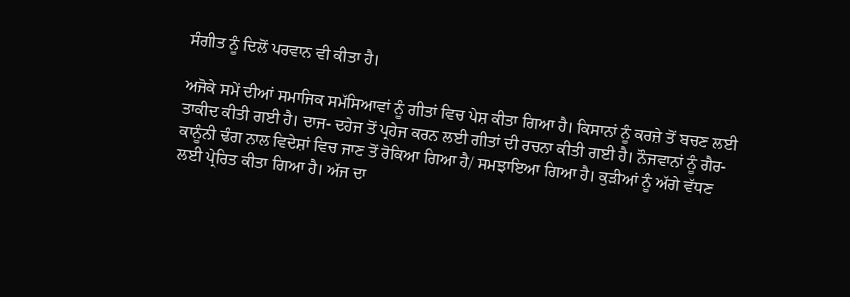ਸੰਗੀਤ ਨੂੰ ਦਿਲੋਂ ਪਰਵਾਨ ਵੀ ਕੀਤਾ ਹੈ।

ਅਜੋਕੇ ਸਮੇਂ ਦੀਆਂ ਸਮਾਜਿਕ ਸਮੱਸਿਆਵਾਂ ਨੂੰ ਗੀਤਾਂ ਵਿਚ ਪੇਸ਼ ਕੀਤਾ ਗਿਆ ਹੈ। ਕਿਸਾਨਾਂ ਨੂੰ ਕਰਜ਼ੇ ਤੋਂ ਬਚਣ ਲਈ ਤਾਕੀਦ ਕੀਤੀ ਗਈ ਹੈ। ਦਾਜ- ਦਹੇਜ ਤੋਂ ਪ੍ਰਹੇਜ ਕਰਨ ਲਈ ਗੀਤਾਂ ਦੀ ਰਚਨਾ ਕੀਤੀ ਗਈ ਹੈ। ਨੌਜਵਾਨਾਂ ਨੂੰ ਗੈਰ- ਕਾਨੂੰਨੀ ਢੰਗ ਨਾਲ ਵਿਦੇਸ਼ਾਂ ਵਿਚ ਜਾਣ ਤੋਂ ਰੋਕਿਆ ਗਿਆ ਹੈ/ ਸਮਝਾਇਆ ਗਿਆ ਹੈ। ਕੁੜੀਆਂ ਨੂੰ ਅੱਗੇ ਵੱਧਣ ਲਈ ਪ੍ਰੇਰਿਤ ਕੀਤਾ ਗਿਆ ਹੈ। ਅੱਜ ਦਾ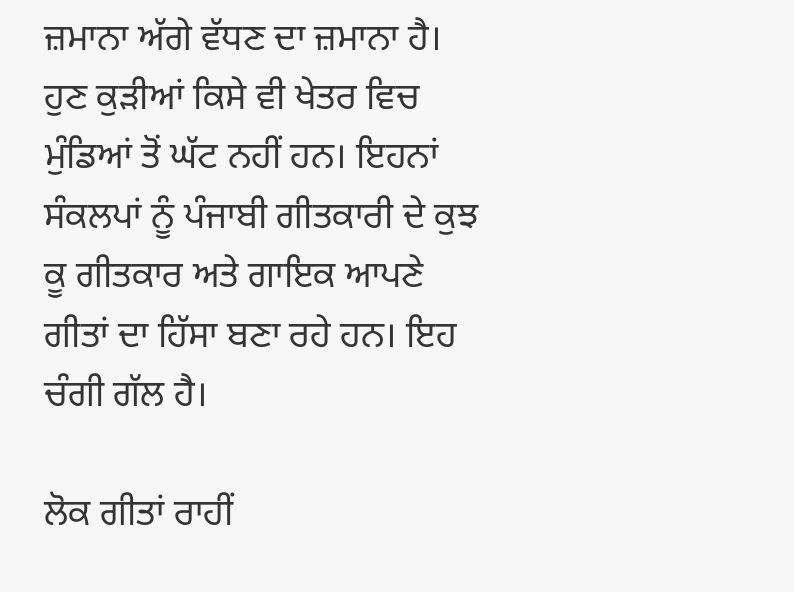ਜ਼ਮਾਨਾ ਅੱਗੇ ਵੱਧਣ ਦਾ ਜ਼ਮਾਨਾ ਹੈ। ਹੁਣ ਕੁੜੀਆਂ ਕਿਸੇ ਵੀ ਖੇਤਰ ਵਿਚ ਮੁੰਡਿਆਂ ਤੋਂ ਘੱਟ ਨਹੀਂ ਹਨ। ਇਹਨਾਂ ਸੰਕਲਪਾਂ ਨੂੰ ਪੰਜਾਬੀ ਗੀਤਕਾਰੀ ਦੇ ਕੁਝ ਕੂ ਗੀਤਕਾਰ ਅਤੇ ਗਾਇਕ ਆਪਣੇ ਗੀਤਾਂ ਦਾ ਹਿੱਸਾ ਬਣਾ ਰਹੇ ਹਨ। ਇਹ ਚੰਗੀ ਗੱਲ ਹੈ।

ਲੋਕ ਗੀਤਾਂ ਰਾਹੀਂ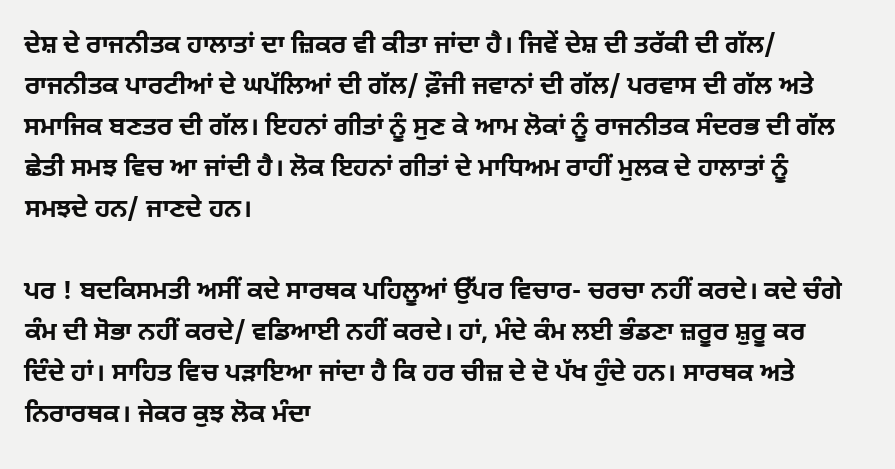ਦੇਸ਼ ਦੇ ਰਾਜਨੀਤਕ ਹਾਲਾਤਾਂ ਦਾ ਜ਼ਿਕਰ ਵੀ ਕੀਤਾ ਜਾਂਦਾ ਹੈ। ਜਿਵੇਂ ਦੇਸ਼ ਦੀ ਤਰੱਕੀ ਦੀ ਗੱਲ/ ਰਾਜਨੀਤਕ ਪਾਰਟੀਆਂ ਦੇ ਘਪੱਲਿਆਂ ਦੀ ਗੱਲ/ ਫ਼ੌਜੀ ਜਵਾਨਾਂ ਦੀ ਗੱਲ/ ਪਰਵਾਸ ਦੀ ਗੱਲ ਅਤੇ ਸਮਾਜਿਕ ਬਣਤਰ ਦੀ ਗੱਲ। ਇਹਨਾਂ ਗੀਤਾਂ ਨੂੰ ਸੁਣ ਕੇ ਆਮ ਲੋਕਾਂ ਨੂੰ ਰਾਜਨੀਤਕ ਸੰਦਰਭ ਦੀ ਗੱਲ ਛੇਤੀ ਸਮਝ ਵਿਚ ਆ ਜਾਂਦੀ ਹੈ। ਲੋਕ ਇਹਨਾਂ ਗੀਤਾਂ ਦੇ ਮਾਧਿਅਮ ਰਾਹੀਂ ਮੁਲਕ ਦੇ ਹਾਲਾਤਾਂ ਨੂੰ ਸਮਝਦੇ ਹਨ/ ਜਾਣਦੇ ਹਨ।

ਪਰ ! ਬਦਕਿਸਮਤੀ ਅਸੀਂ ਕਦੇ ਸਾਰਥਕ ਪਹਿਲੂਆਂ ਉੱਪਰ ਵਿਚਾਰ- ਚਰਚਾ ਨਹੀਂ ਕਰਦੇ। ਕਦੇ ਚੰਗੇ ਕੰਮ ਦੀ ਸੋਭਾ ਨਹੀਂ ਕਰਦੇ/ ਵਡਿਆਈ ਨਹੀਂ ਕਰਦੇ। ਹਾਂ, ਮੰਦੇ ਕੰਮ ਲਈ ਭੰਡਣਾ ਜ਼ਰੂਰ ਸ਼ੁਰੂ ਕਰ ਦਿੰਦੇ ਹਾਂ। ਸਾਹਿਤ ਵਿਚ ਪੜਾਇਆ ਜਾਂਦਾ ਹੈ ਕਿ ਹਰ ਚੀਜ਼ ਦੇ ਦੋ ਪੱਖ ਹੁੰਦੇ ਹਨ। ਸਾਰਥਕ ਅਤੇ ਨਿਰਾਰਥਕ। ਜੇਕਰ ਕੁਝ ਲੋਕ ਮੰਦਾ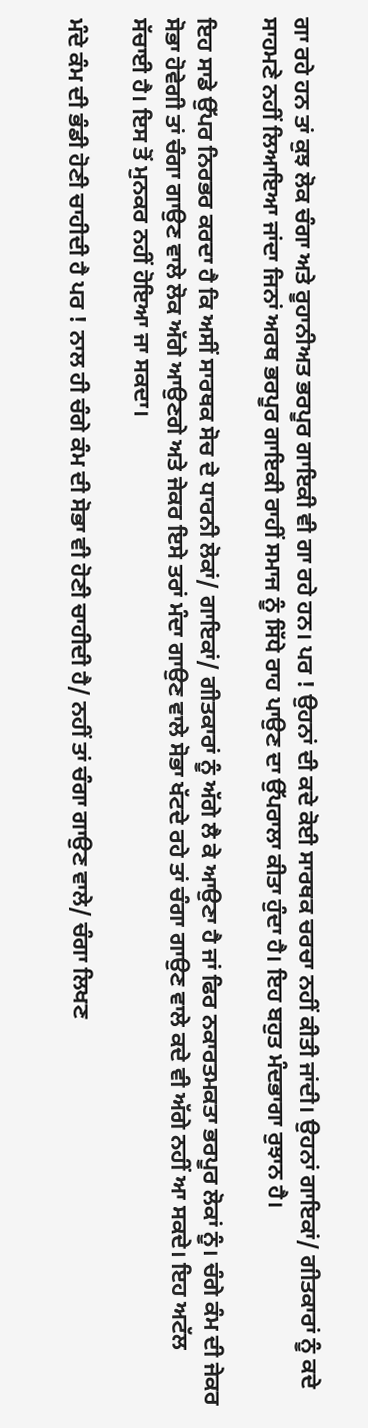ਗਾ ਰਹੇ ਹਨ ਤਾਂ ਕੁਝ ਲੋਕ ਚੰਗਾ ਅਤੇ ਰੂਹਾਨੀਅਤ ਭਰਪੂਰ ਗਾਇਕੀ ਵੀ ਗਾ ਰਹੇ ਹਨ। ਪਰ ! ਉਹਨਾਂ ਦੀ ਕਦੇ ਕੋਈ ਸਾਰਥਕ ਚਰਚਾ ਨਹੀਂ ਕੀਤੀ ਜਾਂਦੀ। ਉਹਨਾਂ ਗਾਇਕਾਂ/ ਗੀਤਕਾਰਾਂ ਨੂੰ ਕਦੇ ਸਾਹਮਣੇ ਨਹੀਂ ਲਿਆਇਆ ਜਾਂਦਾ ਜਿਨਾਂ ਅਰਥ ਭਰਪੂਰ ਗਾਇਕੀ ਰਾਹੀਂ ਸਮਾਜ ਨੂੰ ਸਿੱਧੇ ਰਾਹ ਪਾਉਣ ਦਾ ਉੱਪਰਾਲਾ ਕੀਤਾ ਹੁੰਦਾ ਹੈ। ਇਹ ਬਹੁਤ ਮੰਦਭਾਗਾ ਰੁਝਾਨ ਹੈ।

ਇਹ ਸਾਡੇ ਉੱਪਰ ਨਿਰਭਰ ਕਰਦਾ ਹੈ ਕਿ ਅਸੀਂ ਸਾਰਥਕ ਸੋਚ ਦੇ ਧਾਰਨੀ ਲੋਕਾਂ/ ਗਾਇਕਾਂ/ ਗੀਤਕਾਰਾਂ ਨੂੰ ਅੱਗੇ ਲੈ ਕੇ ਆਉਣਾ ਹੈ ਜਾਂ ਫਿਰ ਨਕਾਰਤਮਕਤਾ ਭਰਪੂਰ ਲੋਕਾਂ ਨੂੰ। ਚੰਗੇ ਕੰਮ ਦੀ ਜੇਕਰ ਸੋਭਾ ਹੋਵੇਗੀ ਤਾਂ ਚੰਗਾ ਗਾਉਣ ਵਾਲੇ ਲੋਕ ਅੱਗੇ ਆਉਣਗੇ ਅਤੇ ਜੇਕਰ ਇਸੇ ਤਰਾਂ ਮੰਦਾ ਗਾਉਣ ਵਾਲੇ ਸੋਭਾ ਖੱਟਦੇ ਰਹੇ ਤਾਂ ਚੰਗਾ ਗਾਉਣ ਵਾਲੇ ਕਦੇ ਵੀ ਅੱਗੇ ਨਹੀਂ ਆ ਸਕਦੇ। ਇਹ ਅਟੱਲ ਸੱਚਾਈ ਹੈ। ਇਸ ਤੋਂ ਮੁਨਕਰ ਨਹੀਂ ਹੋਇਆ ਜਾ ਸਕਦਾ।

ਮੰਦੇ ਕੰਮ ਦੀ ਭੰਡੀ ਹੋਣੀ ਚਾਹੀਦੀ ਹੈ ਪਰ ! ਨਾਲ ਹੀ ਚੰਗੇ ਕੰਮ ਦੀ ਸੋਭਾ ਵੀ ਹੋਣੀ ਚਾਹੀਦੀ ਹੈ/ ਨਹੀਂ ਤਾਂ ਚੰਗਾ ਗਾਉਣ ਵਾਲੇ/ ਚੰਗਾ ਲਿਖਣ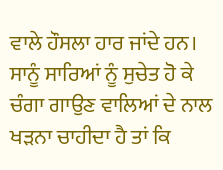ਵਾਲੇ ਹੌਸਲਾ ਹਾਰ ਜਾਂਦੇ ਹਨ। ਸਾਨੂੰ ਸਾਰਿਆਂ ਨੂੰ ਸੁਚੇਤ ਹੋ ਕੇ ਚੰਗਾ ਗਾਉਣ ਵਾਲਿਆਂ ਦੇ ਨਾਲ ਖੜਨਾ ਚਾਹੀਦਾ ਹੈ ਤਾਂ ਕਿ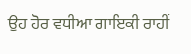ਉਹ ਹੋਰ ਵਧੀਆ ਗਾਇਕੀ ਰਾਹੀਂ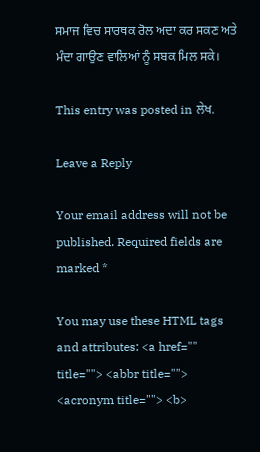ਸਮਾਜ ਵਿਚ ਸਾਰਥਕ ਰੋਲ ਅਦਾ ਕਰ ਸਕਣ ਅਤੇ ਮੰਦਾ ਗਾਉਣ ਵਾਲਿਆਂ ਨੂੰ ਸਬਕ ਮਿਲ ਸਕੇ।

This entry was posted in ਲੇਖ.

Leave a Reply

Your email address will not be published. Required fields are marked *

You may use these HTML tags and attributes: <a href="" title=""> <abbr title=""> <acronym title=""> <b>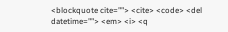<blockquote cite=""> <cite> <code> <del datetime=""> <em> <i> <q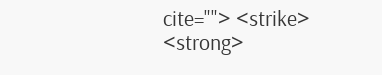cite=""> <strike> <strong>